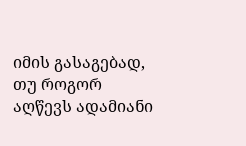იმის გასაგებად, თუ როგორ აღწევს ადამიანი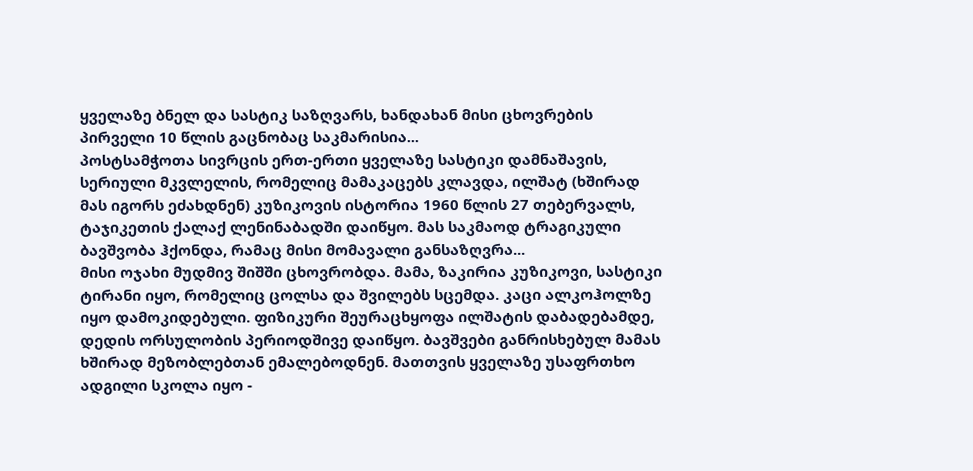ყველაზე ბნელ და სასტიკ საზღვარს, ხანდახან მისი ცხოვრების პირველი 10 წლის გაცნობაც საკმარისია...
პოსტსამჭოთა სივრცის ერთ-ერთი ყველაზე სასტიკი დამნაშავის, სერიული მკვლელის, რომელიც მამაკაცებს კლავდა, ილშატ (ხშირად მას იგორს ეძახდნენ) კუზიკოვის ისტორია 1960 წლის 27 თებერვალს, ტაჯიკეთის ქალაქ ლენინაბადში დაიწყო. მას საკმაოდ ტრაგიკული ბავშვობა ჰქონდა, რამაც მისი მომავალი განსაზღვრა...
მისი ოჯახი მუდმივ შიშში ცხოვრობდა. მამა, ზაკირია კუზიკოვი, სასტიკი ტირანი იყო, რომელიც ცოლსა და შვილებს სცემდა. კაცი ალკოჰოლზე იყო დამოკიდებული. ფიზიკური შეურაცხყოფა ილშატის დაბადებამდე, დედის ორსულობის პერიოდშივე დაიწყო. ბავშვები განრისხებულ მამას ხშირად მეზობლებთან ემალებოდნენ. მათთვის ყველაზე უსაფრთხო ადგილი სკოლა იყო -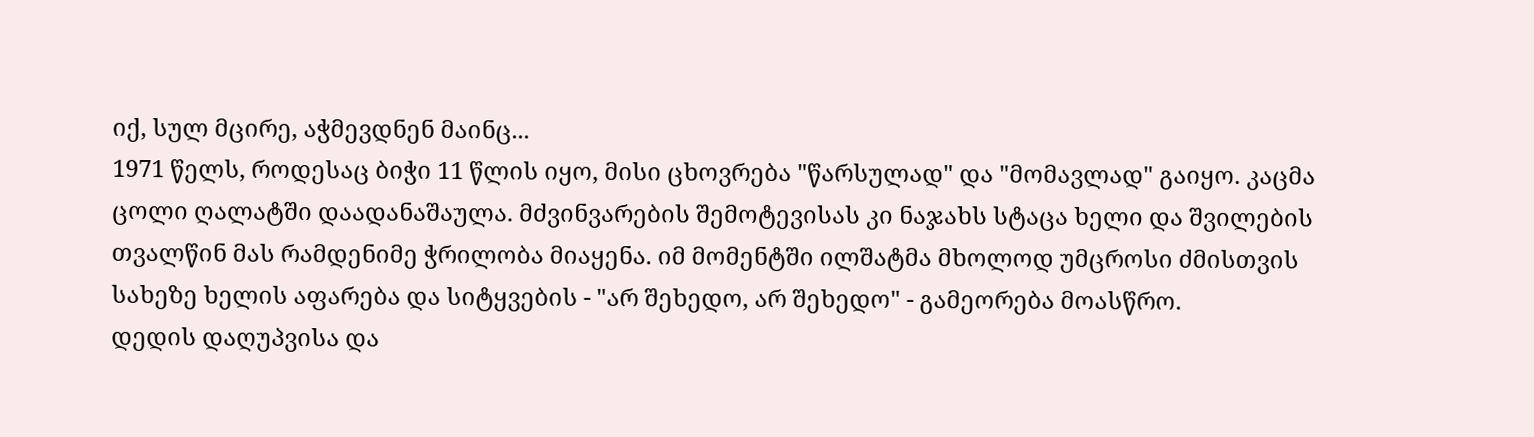იქ, სულ მცირე, აჭმევდნენ მაინც...
1971 წელს, როდესაც ბიჭი 11 წლის იყო, მისი ცხოვრება "წარსულად" და "მომავლად" გაიყო. კაცმა ცოლი ღალატში დაადანაშაულა. მძვინვარების შემოტევისას კი ნაჯახს სტაცა ხელი და შვილების თვალწინ მას რამდენიმე ჭრილობა მიაყენა. იმ მომენტში ილშატმა მხოლოდ უმცროსი ძმისთვის სახეზე ხელის აფარება და სიტყვების - "არ შეხედო, არ შეხედო" - გამეორება მოასწრო.
დედის დაღუპვისა და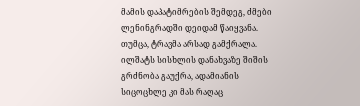მამის დაპატიმრების შემდეგ, ძმები ლენინგრადში დეიდამ წაიყვანა. თუმცა, ტრავმა არსად გამქრალა. ილშატს სისხლის დანახვაზე შიშის გრძნობა გაუქრა, ადამიანის სიცოცხლე კი მას რაღაც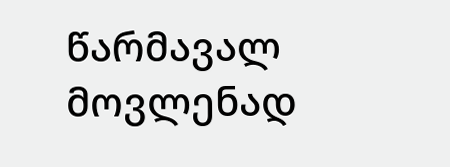წარმავალ მოვლენად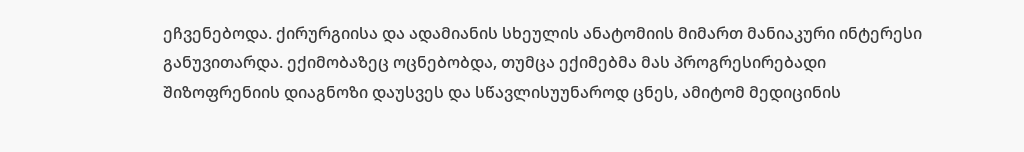ეჩვენებოდა. ქირურგიისა და ადამიანის სხეულის ანატომიის მიმართ მანიაკური ინტერესი განუვითარდა. ექიმობაზეც ოცნებობდა, თუმცა ექიმებმა მას პროგრესირებადი შიზოფრენიის დიაგნოზი დაუსვეს და სწავლისუუნაროდ ცნეს, ამიტომ მედიცინის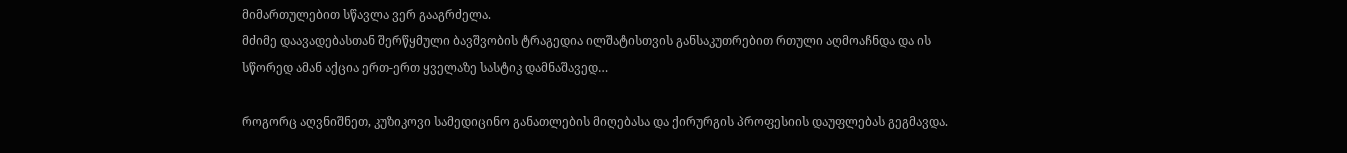მიმართულებით სწავლა ვერ გააგრძელა.
მძიმე დაავადებასთან შერწყმული ბავშვობის ტრაგედია ილშატისთვის განსაკუთრებით რთული აღმოაჩნდა და ის სწორედ ამან აქცია ერთ-ერთ ყველაზე სასტიკ დამნაშავედ…

როგორც აღვნიშნეთ, კუზიკოვი სამედიცინო განათლების მიღებასა და ქირურგის პროფესიის დაუფლებას გეგმავდა.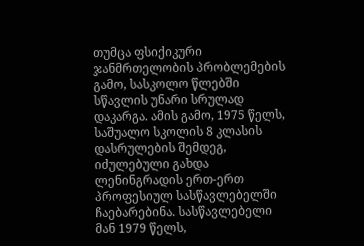თუმცა ფსიქიკური ჯანმრთელობის პრობლემების გამო, სასკოლო წლებში სწავლის უნარი სრულად დაკარგა. ამის გამო, 1975 წელს, საშუალო სკოლის 8 კლასის დასრულების შემდეგ, იძულებული გახდა ლენინგრადის ერთ-ერთ პროფესიულ სასწავლებელში ჩაებარებინა. სასწავლებელი მან 1979 წელს,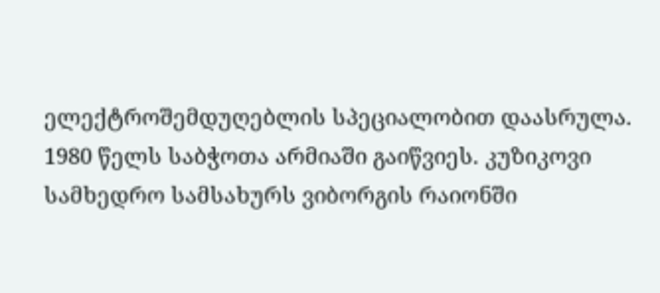ელექტროშემდუღებლის სპეციალობით დაასრულა.
1980 წელს საბჭოთა არმიაში გაიწვიეს. კუზიკოვი სამხედრო სამსახურს ვიბორგის რაიონში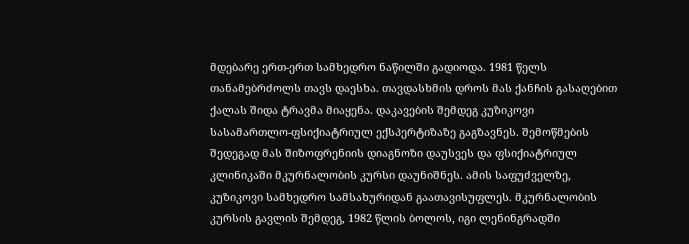მდებარე ერთ-ერთ სამხედრო ნაწილში გადიოდა. 1981 წელს თანამებრძოლს თავს დაესხა. თავდასხმის დროს მას ქანჩის გასაღებით ქალას შიდა ტრავმა მიაყენა. დაკავების შემდეგ კუზიკოვი სასამართლო-ფსიქიატრიულ ექსპერტიზაზე გაგზავნეს. შემოწმების შედეგად მას შიზოფრენიის დიაგნოზი დაუსვეს და ფსიქიატრიულ კლინიკაში მკურნალობის კურსი დაუნიშნეს. ამის საფუძველზე, კუზიკოვი სამხედრო სამსახურიდან გაათავისუფლეს. მკურნალობის კურსის გავლის შემდეგ, 1982 წლის ბოლოს, იგი ლენინგრადში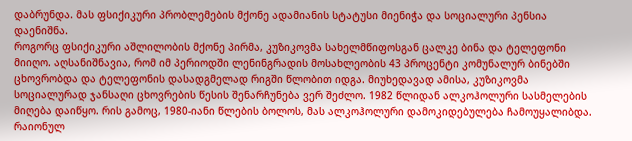დაბრუნდა. მას ფსიქიკური პრობლემების მქონე ადამიანის სტატუსი მიენიჭა და სოციალური პენსია დაენიშნა.
როგორც ფსიქიკური აშლილობის მქონე პირმა, კუზიკოვმა სახელმწიფოსგან ცალკე ბინა და ტელეფონი მიიღო. აღსანიშნავია, რომ იმ პერიოდში ლენინგრადის მოსახლეობის 43 პროცენტი კომუნალურ ბინებში ცხოვრობდა და ტელეფონის დასადგმელად რიგში წლობით იდგა. მიუხედავად ამისა, კუზიკოვმა სოციალურად ჯანსაღი ცხოვრების წესის შენარჩუნება ვერ შეძლო. 1982 წლიდან ალკოჰოლური სასმელების მიღება დაიწყო. რის გამოც, 1980-იანი წლების ბოლოს, მას ალკოჰოლური დამოკიდებულება ჩამოუყალიბდა. რაიონულ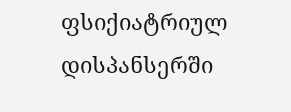ფსიქიატრიულ დისპანსერში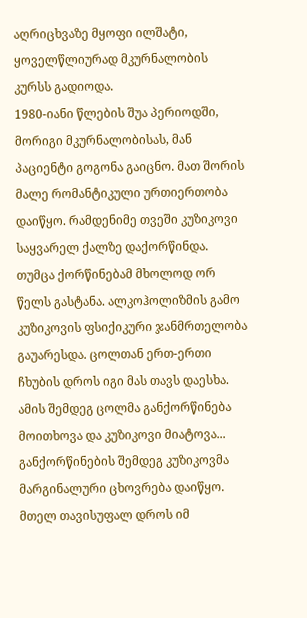აღრიცხვაზე მყოფი ილშატი, ყოველწლიურად მკურნალობის კურსს გადიოდა.
1980-იანი წლების შუა პერიოდში, მორიგი მკურნალობისას, მან პაციენტი გოგონა გაიცნო. მათ შორის მალე რომანტიკული ურთიერთობა დაიწყო. რამდენიმე თვეში კუზიკოვი საყვარელ ქალზე დაქორწინდა. თუმცა ქორწინებამ მხოლოდ ორ წელს გასტანა. ალკოჰოლიზმის გამო კუზიკოვის ფსიქიკური ჯანმრთელობა გაუარესდა. ცოლთან ერთ-ერთი ჩხუბის დროს იგი მას თავს დაესხა. ამის შემდეგ ცოლმა განქორწინება მოითხოვა და კუზიკოვი მიატოვა...
განქორწინების შემდეგ კუზიკოვმა მარგინალური ცხოვრება დაიწყო. მთელ თავისუფალ დროს იმ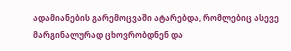ადამიანების გარემოცვაში ატარებდა, რომლებიც ასევე მარგინალურად ცხოვრობდნენ და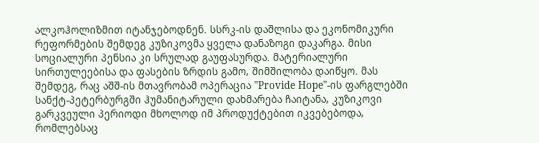ალკოჰოლიზმით იტანჯებოდნენ. სსრკ-ის დაშლისა და ეკონომიკური რეფორმების შემდეგ კუზიკოვმა ყველა დანაზოგი დაკარგა. მისი სოციალური პენსია კი სრულად გაუფასურდა. მატერიალური სირთულეებისა და ფასების ზრდის გამო, შიმშილობა დაიწყო. მას შემდეგ, რაც აშშ-ის მთავრობამ ოპერაცია "Provide Hope"-ის ფარგლებში სანქტ-პეტერბურგში ჰუმანიტარული დახმარება ჩაიტანა, კუზიკოვი გარკვეული პერიოდი მხოლოდ იმ პროდუქტებით იკვებებოდა, რომლებსაც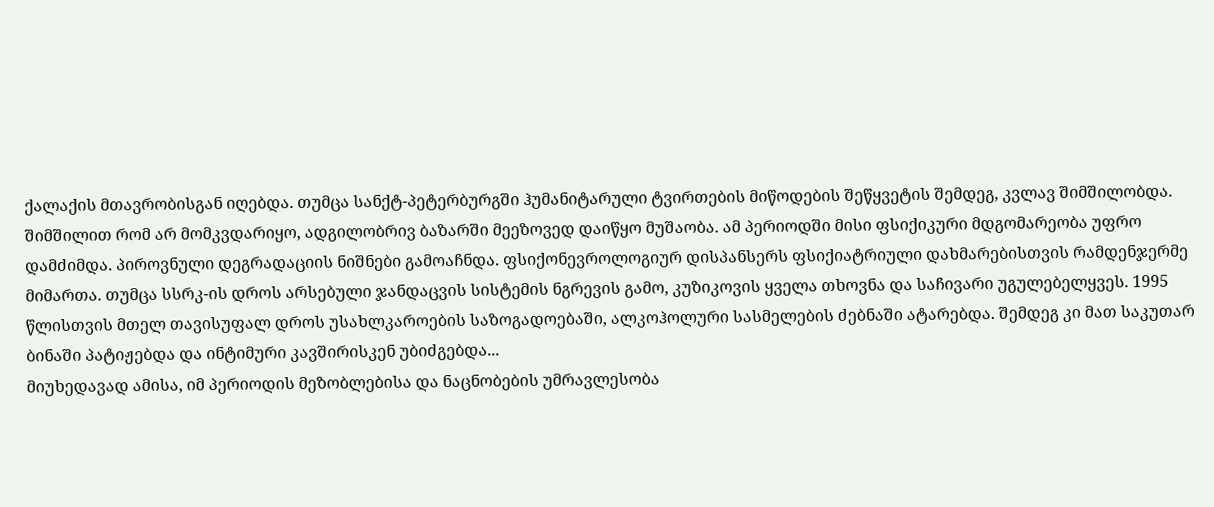ქალაქის მთავრობისგან იღებდა. თუმცა სანქტ-პეტერბურგში ჰუმანიტარული ტვირთების მიწოდების შეწყვეტის შემდეგ, კვლავ შიმშილობდა.
შიმშილით რომ არ მომკვდარიყო, ადგილობრივ ბაზარში მეეზოვედ დაიწყო მუშაობა. ამ პერიოდში მისი ფსიქიკური მდგომარეობა უფრო დამძიმდა. პიროვნული დეგრადაციის ნიშნები გამოაჩნდა. ფსიქონევროლოგიურ დისპანსერს ფსიქიატრიული დახმარებისთვის რამდენჯერმე მიმართა. თუმცა სსრკ-ის დროს არსებული ჯანდაცვის სისტემის ნგრევის გამო, კუზიკოვის ყველა თხოვნა და საჩივარი უგულებელყვეს. 1995 წლისთვის მთელ თავისუფალ დროს უსახლკაროების საზოგადოებაში, ალკოჰოლური სასმელების ძებნაში ატარებდა. შემდეგ კი მათ საკუთარ ბინაში პატიჟებდა და ინტიმური კავშირისკენ უბიძგებდა...
მიუხედავად ამისა, იმ პერიოდის მეზობლებისა და ნაცნობების უმრავლესობა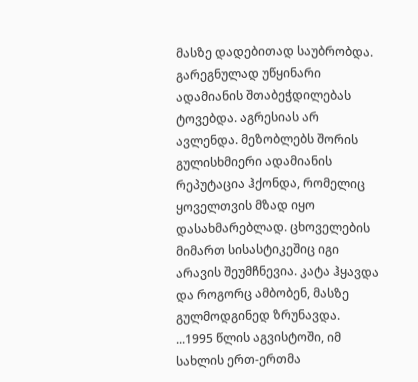მასზე დადებითად საუბრობდა. გარეგნულად უწყინარი ადამიანის შთაბეჭდილებას ტოვებდა. აგრესიას არ ავლენდა. მეზობლებს შორის გულისხმიერი ადამიანის რეპუტაცია ჰქონდა, რომელიც ყოველთვის მზად იყო დასახმარებლად. ცხოველების მიმართ სისასტიკეშიც იგი არავის შეუმჩნევია. კატა ჰყავდა და როგორც ამბობენ, მასზე გულმოდგინედ ზრუნავდა.
...1995 წლის აგვისტოში, იმ სახლის ერთ-ერთმა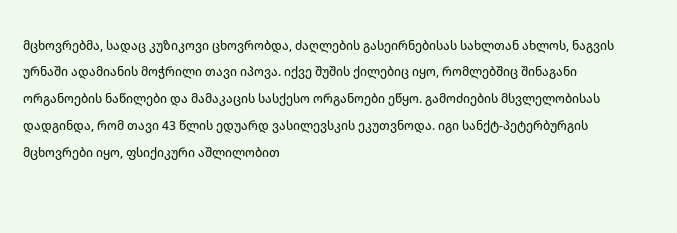მცხოვრებმა, სადაც კუზიკოვი ცხოვრობდა, ძაღლების გასეირნებისას სახლთან ახლოს, ნაგვის ურნაში ადამიანის მოჭრილი თავი იპოვა. იქვე შუშის ქილებიც იყო, რომლებშიც შინაგანი ორგანოების ნაწილები და მამაკაცის სასქესო ორგანოები ეწყო. გამოძიების მსვლელობისას დადგინდა, რომ თავი 43 წლის ედუარდ ვასილევსკის ეკუთვნოდა. იგი სანქტ-პეტერბურგის მცხოვრები იყო, ფსიქიკური აშლილობით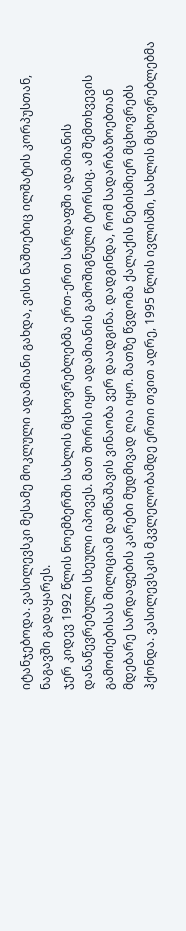იტანჯებოდა. ვასილევსკი მესამე მოკლული ადამიანი გახდა, ვისი ნაშთებიც ილშატის კორპუსთან, ნაგავში გადაყარეს.
ჯერ კიდევ 1992 წლის ნოემბერში სახლის მცხოვრებლებმა ერთ-ერთ სარდაფში ადამიანის დანაწევრებული სხეული იპოვეს. მათ შორის იყო ადამიანის გამოშიგნული ტორსიც. ამ შემთხვევის გამოძიებისას მილიციამ დამნაშავის ვინაობა ვერ დაადგინა. დადგინდა, რომ სადარბაზოებთან მდებარე სარდაფების კარები მუდმივად ღია იყო. მათზე წვდომა ქალაქის ნებისმიერ მცხოვრებს ჰქონდა. ვასილევსკის მკვლელობამდე ერთი თვით ადრე, 1995 წლის ივლისში, სახლის მცხოვრებლებმა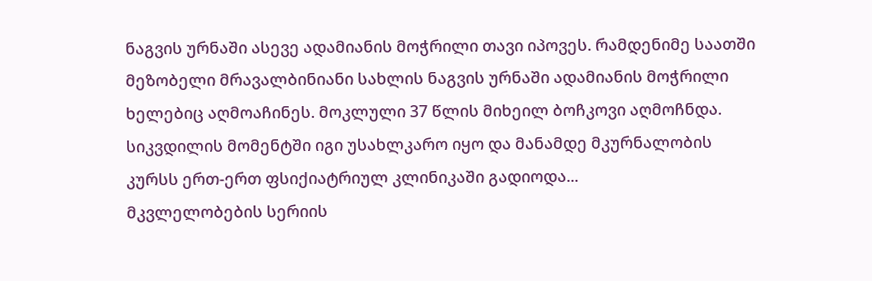ნაგვის ურნაში ასევე ადამიანის მოჭრილი თავი იპოვეს. რამდენიმე საათში მეზობელი მრავალბინიანი სახლის ნაგვის ურნაში ადამიანის მოჭრილი ხელებიც აღმოაჩინეს. მოკლული 37 წლის მიხეილ ბოჩკოვი აღმოჩნდა. სიკვდილის მომენტში იგი უსახლკარო იყო და მანამდე მკურნალობის კურსს ერთ-ერთ ფსიქიატრიულ კლინიკაში გადიოდა...
მკვლელობების სერიის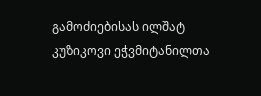გამოძიებისას ილშატ კუზიკოვი ეჭვმიტანილთა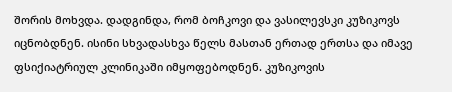შორის მოხვდა. დადგინდა, რომ ბოჩკოვი და ვასილევსკი კუზიკოვს იცნობდნენ. ისინი სხვადასხვა წელს მასთან ერთად ერთსა და იმავე ფსიქიატრიულ კლინიკაში იმყოფებოდნენ. კუზიკოვის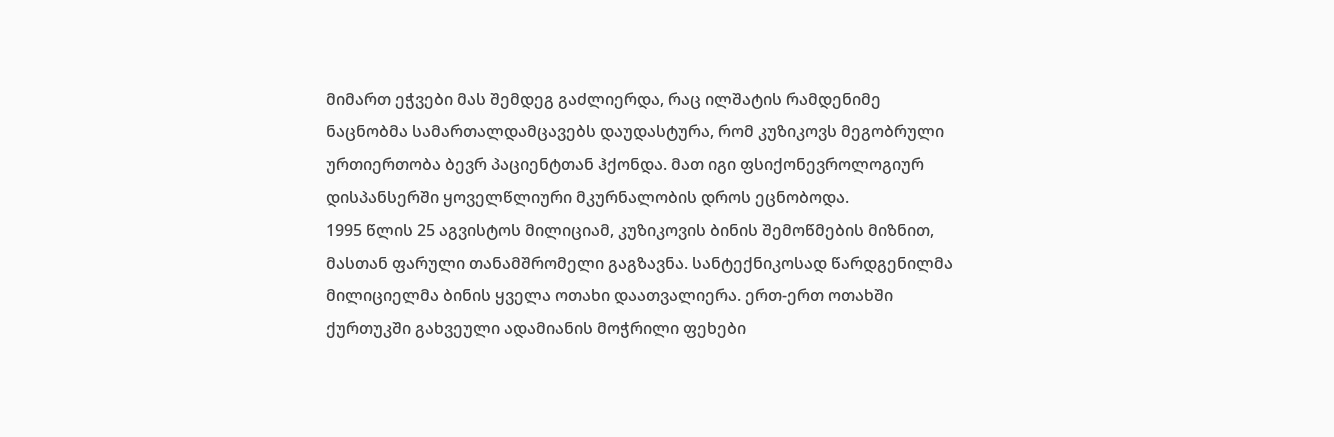მიმართ ეჭვები მას შემდეგ გაძლიერდა, რაც ილშატის რამდენიმე ნაცნობმა სამართალდამცავებს დაუდასტურა, რომ კუზიკოვს მეგობრული ურთიერთობა ბევრ პაციენტთან ჰქონდა. მათ იგი ფსიქონევროლოგიურ დისპანსერში ყოველწლიური მკურნალობის დროს ეცნობოდა.
1995 წლის 25 აგვისტოს მილიციამ, კუზიკოვის ბინის შემოწმების მიზნით, მასთან ფარული თანამშრომელი გაგზავნა. სანტექნიკოსად წარდგენილმა მილიციელმა ბინის ყველა ოთახი დაათვალიერა. ერთ-ერთ ოთახში ქურთუკში გახვეული ადამიანის მოჭრილი ფეხები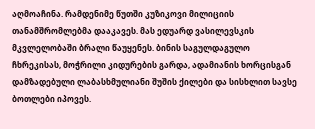აღმოაჩინა. რამდენიმე წუთში კუზიკოვი მილიციის თანამშრომლებმა დააკავეს. მას ედუარდ ვასილევსკის მკვლელობაში ბრალი წაუყენეს. ბინის საგულდაგულო ჩხრეკისას, მოჭრილი კიდურების გარდა, ადამიანის ხორცისგან დამზადებული ლაბასხმულიანი შუშის ქილები და სისხლით სავსე ბოთლები იპოვეს.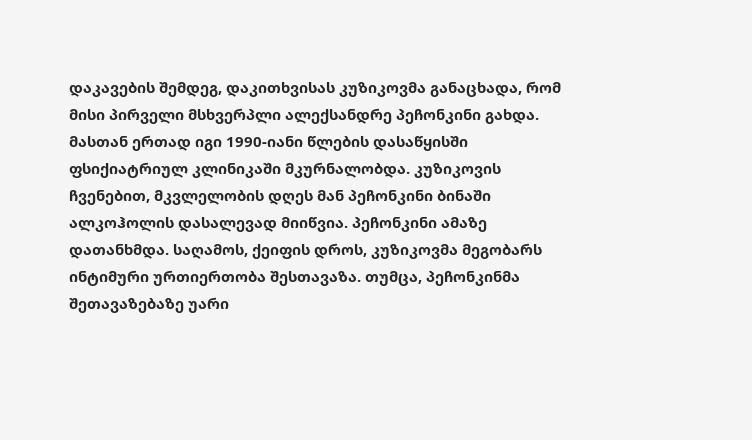დაკავების შემდეგ, დაკითხვისას კუზიკოვმა განაცხადა, რომ მისი პირველი მსხვერპლი ალექსანდრე პეჩონკინი გახდა. მასთან ერთად იგი 1990-იანი წლების დასაწყისში ფსიქიატრიულ კლინიკაში მკურნალობდა. კუზიკოვის ჩვენებით, მკვლელობის დღეს მან პეჩონკინი ბინაში ალკოჰოლის დასალევად მიიწვია. პეჩონკინი ამაზე დათანხმდა. საღამოს, ქეიფის დროს, კუზიკოვმა მეგობარს ინტიმური ურთიერთობა შესთავაზა. თუმცა, პეჩონკინმა შეთავაზებაზე უარი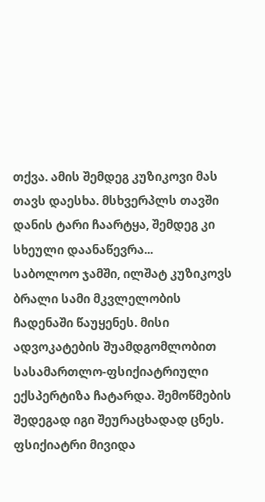თქვა. ამის შემდეგ კუზიკოვი მას თავს დაესხა. მსხვერპლს თავში დანის ტარი ჩაარტყა, შემდეგ კი სხეული დაანაწევრა...
საბოლოო ჯამში, ილშატ კუზიკოვს ბრალი სამი მკვლელობის ჩადენაში წაუყენეს. მისი ადვოკატების შუამდგომლობით სასამართლო-ფსიქიატრიული ექსპერტიზა ჩატარდა. შემოწმების შედეგად იგი შეურაცხადად ცნეს. ფსიქიატრი მივიდა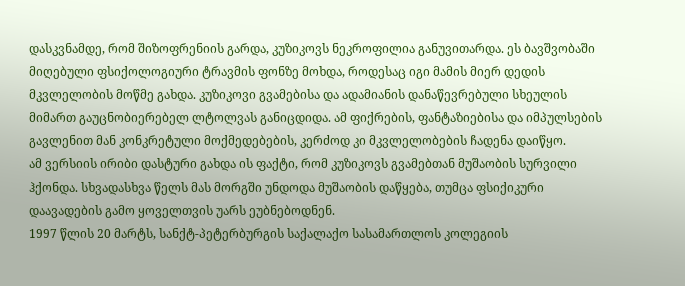დასკვნამდე, რომ შიზოფრენიის გარდა, კუზიკოვს ნეკროფილია განუვითარდა. ეს ბავშვობაში მიღებული ფსიქოლოგიური ტრავმის ფონზე მოხდა, როდესაც იგი მამის მიერ დედის მკვლელობის მოწმე გახდა. კუზიკოვი გვამებისა და ადამიანის დანაწევრებული სხეულის მიმართ გაუცნობიერებელ ლტოლვას განიცდიდა. ამ ფიქრების, ფანტაზიებისა და იმპულსების გავლენით მან კონკრეტული მოქმედებების, კერძოდ კი მკვლელობების ჩადენა დაიწყო.
ამ ვერსიის ირიბი დასტური გახდა ის ფაქტი, რომ კუზიკოვს გვამებთან მუშაობის სურვილი ჰქონდა. სხვადასხვა წელს მას მორგში უნდოდა მუშაობის დაწყება, თუმცა ფსიქიკური დაავადების გამო ყოველთვის უარს ეუბნებოდნენ.
1997 წლის 20 მარტს, სანქტ-პეტერბურგის საქალაქო სასამართლოს კოლეგიის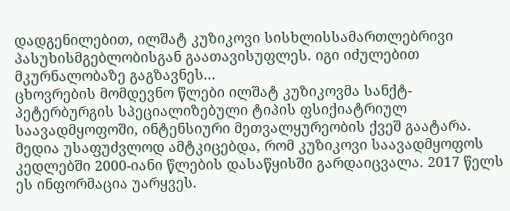დადგენილებით, ილშატ კუზიკოვი სისხლისსამართლებრივი პასუხისმგებლობისგან გაათავისუფლეს. იგი იძულებით მკურნალობაზე გაგზავნეს...
ცხოვრების მომდევნო წლები ილშატ კუზიკოვმა სანქტ-პეტერბურგის სპეციალიზებული ტიპის ფსიქიატრიულ საავადმყოფოში, ინტენსიური მეთვალყურეობის ქვეშ გაატარა. მედია უსაფუძვლოდ ამტკიცებდა, რომ კუზიკოვი საავადმყოფოს კედლებში 2000-იანი წლების დასაწყისში გარდაიცვალა. 2017 წელს ეს ინფორმაცია უარყვეს.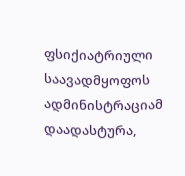ფსიქიატრიული საავადმყოფოს ადმინისტრაციამ დაადასტურა,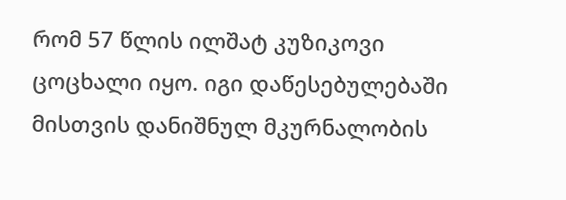რომ 57 წლის ილშატ კუზიკოვი ცოცხალი იყო. იგი დაწესებულებაში მისთვის დანიშნულ მკურნალობის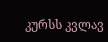კურსს კვლავ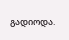გადიოდა.